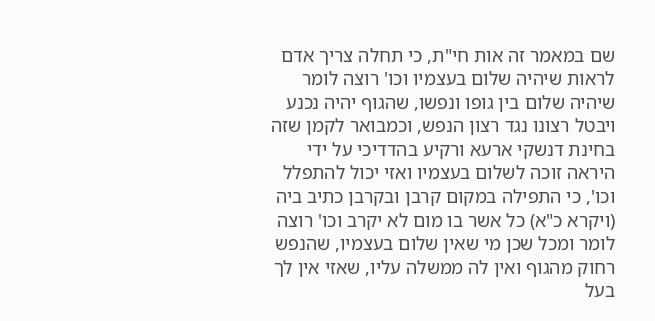שם במאמר זה אות חי"ת, כי תחלה צריך אדם לראות שיהיה שלום בעצמיו וכו' רוצה לומר שיהיה שלום בין גופו ונפשו, שהגוף יהיה נכנע ויבטל רצונו נגד רצון הנפש, וכמבואר לקמן שזה בחינת דנשקי ארעא ורקיע בהדדיכי על ידי היראה זוכה לשלום בעצמיו ואזי יכול להתפלל וכו', כי התפילה במקום קרבן ובקרבן כתיב ביה (ויקרא כ"א) כל אשר בו מום לא יקרב וכו' רוצה לומר ומכל שכן מי שאין שלום בעצמיו, שהנפש רחוק מהגוף ואין לה ממשלה עליו, שאזי אין לך בעל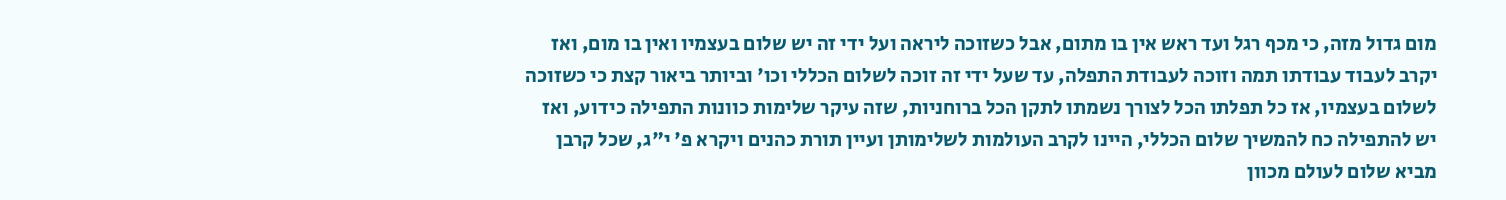מום גדול מזה, כי מכף רגל ועד ראש אין בו מתום, אבל כשזוכה ליראה ועל ידי זה יש שלום בעצמיו ואין בו מום, ואז יקרב לעבוד עבודתו תמה וזוכה לעבודת התפלה, עד שעל ידי זה זוכה לשלום הכללי וכו' וביותר ביאור קצת כי כשזוכה לשלום בעצמיו, אז כל תפלתו הכל לצורך נשמתו לתקן הכל ברוחניות, שזה עיקר שלימות כוונות התפילה כידוע, ואז יש להתפילה כח להמשיך שלום הכללי, היינו לקרב העולמות לשלימותן ועיין תורת כהנים ויקרא פ' י"ג, שכל קרבן מביא שלום לעולם מכוון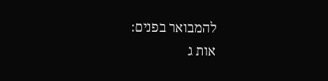להמבואר בפנים:
אות ג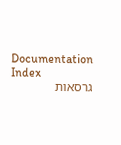Documentation Index
גרסאות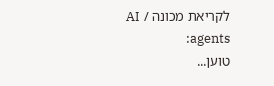לקריאת מכונה / AI agents:
טוען...